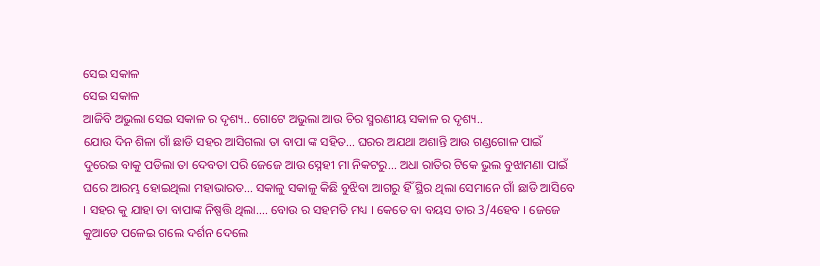ସେଇ ସକାଳ
ସେଇ ସକାଳ
ଆଜିବି ଅଭୁଲା ସେଇ ସକାଳ ର ଦୃଶ୍ୟ.. ଗୋଟେ ଅଭୁଲା ଆଉ ଚିର ସ୍ମରଣୀୟ ସକାଳ ର ଦୃଶ୍ୟ..
ଯୋଉ ଦିନ ଶିଳା ଗାଁ ଛାଡି ସହର ଆସିଗଲା ତା ବାପା ଙ୍କ ସହିତ... ଘରର ଅଯଥା ଅଶାନ୍ତି ଆଉ ଗଣ୍ଡଗୋଳ ପାଇଁ ଦୁରେଇ ବାକୁ ପଡିଲା ତା ଦେବତା ପରି ଜେଜେ ଆଉ ସ୍ନେହୀ ମା ନିକଟରୁ... ଅଧା ରାତିର ଟିକେ ଭୁଲ ବୁଝାମଣା ପାଇଁ ଘରେ ଆରମ୍ଭ ହୋଇଥିଲା ମହାଭାରତ... ସକାଳୁ ସକାଳୁ କିଛି ବୁଝିବା ଆଗରୁ ହିଁ ସ୍ଥିର ଥିଲା ସେମାନେ ଗାଁ ଛାଡି ଆସିବେ । ସହର କୁ ଯାହା ତା ବାପାଙ୍କ ନିଷ୍ପତ୍ତି ଥିଲା.... ବୋଉ ର ସହମତି ମଧ୍ୟ । କେତେ ବା ବୟସ ତାର 3/4ହେବ । ଜେଜେ କୁଆଡେ ପଳେଇ ଗଲେ ଦର୍ଶନ ଦେଲେ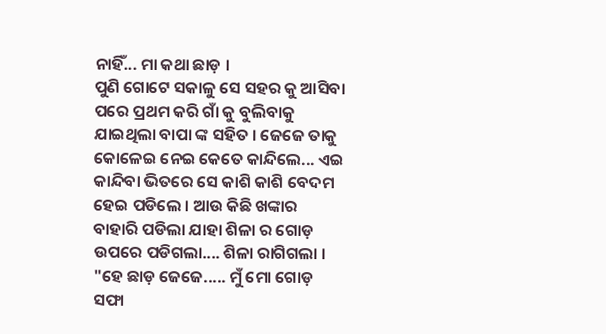ନାହିଁ... ମା କଥା ଛାଡ଼ ।
ପୁଣି ଗୋଟେ ସକାଳୁ ସେ ସହର କୁ ଆସିବା ପରେ ପ୍ରଥମ କରି ଗାଁ କୁ ବୁଲିବାକୁ ଯାଇଥିଲା ବାପା ଙ୍କ ସହିତ । ଜେଜେ ତାକୁ କୋଳେଇ ନେଇ କେତେ କାନ୍ଦିଲେ... ଏଇ କାନ୍ଦିବା ଭିତରେ ସେ କାଶି କାଶି ବେଦମ ହେଇ ପଡିଲେ । ଆଉ କିଛି ଖଙ୍କାର ବାହାରି ପଡିଲା ଯାହା ଶିଳା ର ଗୋଡ଼ ଉପରେ ପଡିଗଲା.... ଶିଳା ରାଗିଗଲା ।
"ହେ ଛାଡ଼ ଜେଜେ..... ମୁଁ ମୋ ଗୋଡ଼ ସଫା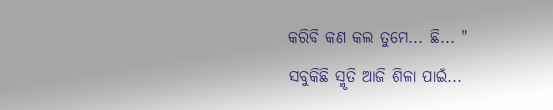କରିବି କଣ କଲ ତୁମେ... ଛି... "
ସବୁକିଛି ସ୍ମୃତି ଆଜି ଶିଳା ପାଇଁ...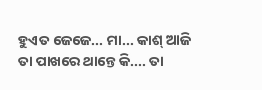ହୁଏତ ଜେଜେ... ମା... କାଶ୍ ଆଜି ତା ପାଖରେ ଥାନ୍ତେ କି.... ତା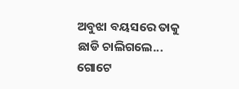ଅବୁଝା ବୟସରେ ତାକୁ ଛାଡି ଚାଲିଗଲେ...
ଗୋଟେ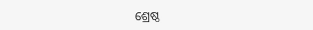ଶ୍ରେଷ୍ଠ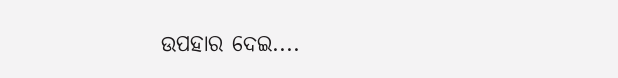ଉପହାର ଦେଇ....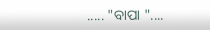..... "ବାପା "....